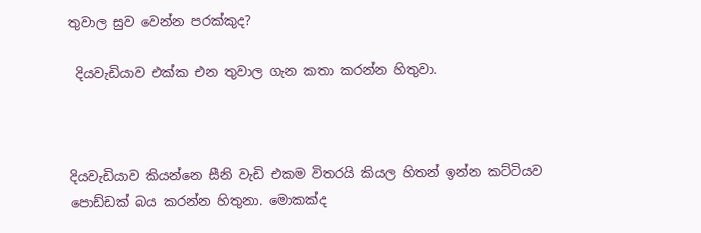තුවාල සුව වෙන්න පරක්කුද?

 දියවැඩියාව එක්ක එන තුවාල ගැන කතා කරන්න හිතුවා.



දියවැඩියාව කියන්නෙ සීනි වැඩි එකම විතරයි කියල හිතන් ඉන්න කට්ටියව පොඩ්ඩක් බය කරන්න හිතුනා. මොකක්ද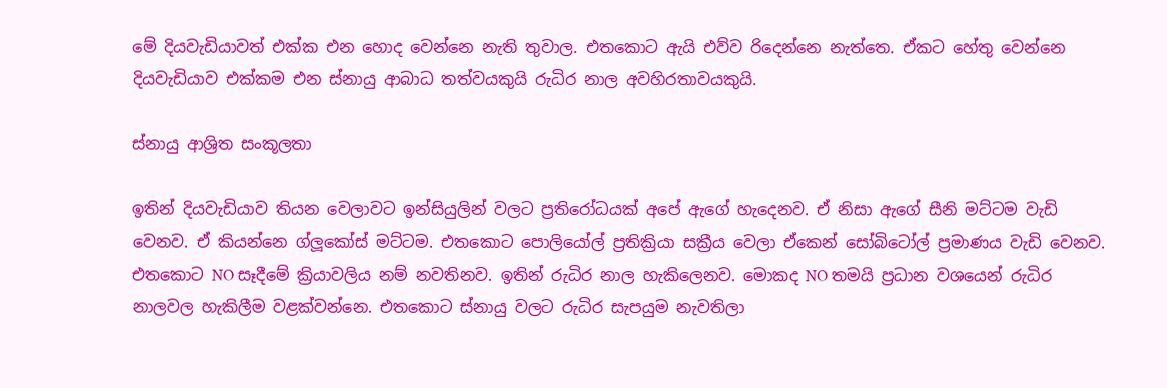මේ දියවැඩියාවත් එක්ක එන හොද වෙන්නෙ නැති තුවාල. එතකොට ඇයි එව්ව රිදෙන්නෙ නැත්තෙ. ඒකට හේතු වෙන්නෙ දියවැඩියාව එක්කම එන ස්නායු ආබාධ තත්වයකුයි රුධිර නාල අවහිරතාවයකුයි.

ස්නායු ආශ්‍රිත සංකූලතා

ඉතින් දියවැඩියාව තියන වෙලාවට ඉන්සියුලින් වලට ප්‍රතිරෝධයක් අපේ ඇගේ හැදෙනව. ඒ නිසා ඇගේ සීනි මට්ටම වැඩි වෙනව. ඒ කියන්නෙ ග්ලූකෝස් මට්ටම. එතකොට පොලියෝල් ප්‍රතික්‍රියා සක්‍රීය වෙලා ඒකෙන් සෝබිටෝල් ප්‍රමාණය වැඩි වෙනව. එතකොට NO සෑදීමේ ක්‍රියාවලිය නම් නවතිනව. ඉතින් රුධිර නාල හැකිලෙනව. මොකද NO තමයි ප්‍රධාන වශයෙන් රුධිර නාලවල හැකිලීම වළක්වන්නෙ. එතකොට ස්නායු වලට රුධිර සැපයුම නැවතිලා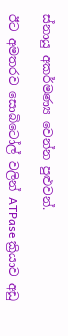ස්නායු අකර්මණ්‍ය වෙන්න පුළුවන්.

ඊට අමතරව සොබිටෝල් වලින් ATPase ක්‍රියාව අඩු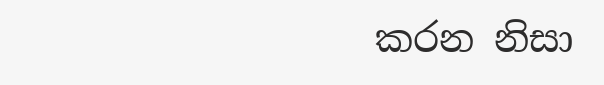කරන නිසා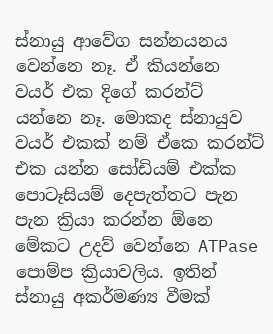ස්නායු ආවේග සන්නයනය වෙන්නෙ නෑ. ඒ කියන්නෙ වයර් එක දිගේ කරන්ට් යන්නෙ නෑ. මොකද ස්නායුව වයර් එකක් නම් ඒකෙ කරන්ට් එක යන්න සෝඩියම් එක්ක පොටෑසියම් දෙපැත්තට පැන පැන ක්‍රියා කරන්න ඕනෙ මේකට උදව් වෙන්නෙ ATPase පොම්ප ක්‍රියාවලිය. ඉතින් ස්නායු අකර්මණ්‍ය වීමක්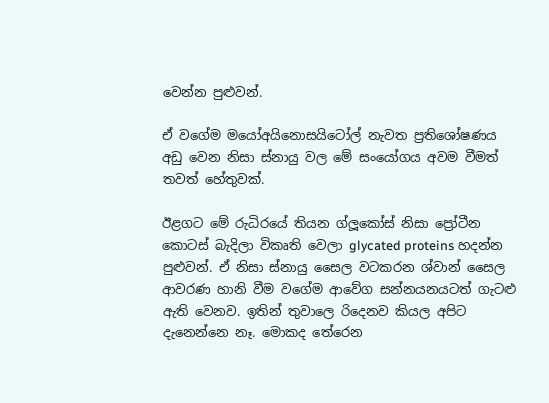වෙන්න පුළුවන්.

ඒ වගේම මයෝඅයිනොසයිටෝල් නැවත ප්‍රතිශෝෂණය අඩු වෙන නිසා ස්නායු වල මේ සංයෝගය අවම වීමත් තවත් හේතුවක්.

ඊළගට මේ රුධිරයේ තියන ග්ලූකෝස් නිසා ප්‍රෝටීන කොටස් බැදිලා විකෘති වෙලා glycated proteins හදන්න පුළුවන්. ඒ නිසා ස්නායු සෛල වටකරන ශ්වාන් සෛල ආවරණ හානි වීම වගේම ආවේග සන්නයනයටත් ගැටළු ඇති වෙනව. ඉතින් තුවාලෙ රිදෙනව කියල අපිට දැනෙන්නෙ නෑ. මොකද තේරෙන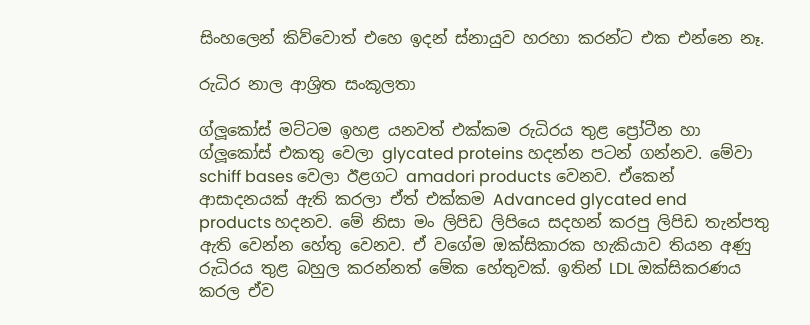සිංහලෙන් කිව්වොත් එහෙ ඉදන් ස්නායුව හරහා කරන්ට එක එන්නෙ නෑ.

රුධිර නාල ආශ්‍රිත සංකූලතා

ග්ලූකෝස් මට්ටම ඉහළ යනවත් එක්කම රුධිරය තුළ ප්‍රෝටීන හා ග්ලූකෝස් එකතු වෙලා glycated proteins හදන්න පටන් ගන්නව. මේවා schiff bases වෙලා ඊළගට amadori products වෙනව. ඒකෙන් ආසාදනයක් ඇති කරලා ඒත් එක්කම Advanced glycated end products හදනව. මේ නිසා මං ලිපිඩ ලිපියෙ සදහන් කරපු ලිපිඩ තැන්පතු ඇති වෙන්න හේතු වෙනව. ඒ වගේම ඔක්සිකාරක හැකියාව තියන අණු රුධිරය තුළ බහුල කරන්නත් මේක හේතුවක්. ඉතින් LDL ඔක්සිකරණය කරල ඒව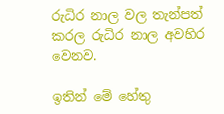රුධිර නාල වල තැන්පත් කරල රුධිර නාල අවහිර වෙනව.

ඉතින් මේ හේතු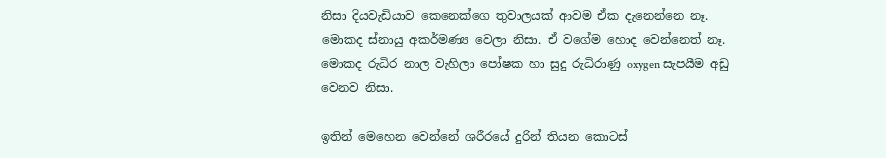නිසා දියවැඩියාව කෙනෙක්ගෙ තුවාලයක් ආවම ඒක දැනෙන්නෙ නෑ. මොකද ස්නායු අකර්මණ්‍ය වෙලා නිසා. ඒ වගේම හොද වෙන්නෙත් නෑ. මොකද රුධිර නාල වැහිලා පෝෂක හා සුදු රුධිරාණු oxygen සැපයීම අඩු වෙනව නිසා.

ඉතින් මෙහෙන වෙන්නේ ශරීරයේ දුරින් තියන කොටස්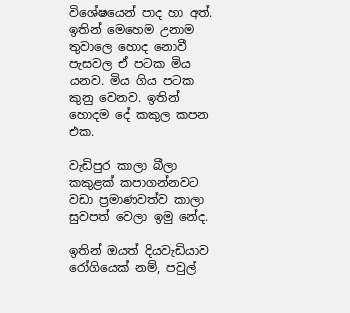විශේෂයෙන් පාද හා අත්. ඉතින් මෙහෙම උනාම තුවාලෙ හොද නොවී පැසවල ඒ පටක මිය යනව. මිය ගිය පටක කුනු වෙනව. ඉතින් හොදම දේ කකුල කපන එක.

වැඩිපුර කාලා බීලා කකුළක් කපාගන්නවට වඩා ප්‍රමාණවත්ව කාලා සුවපත් වෙලා ඉමු නේද.

ඉතින් ඔයත් දියවැඩියාව රෝගියෙක් නම්, පවුල්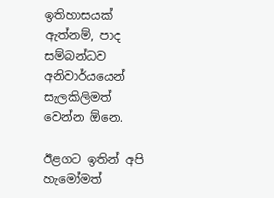ඉතිහාසයක් ඇත්නම්, පාද සම්බන්ධව අනිවාර්යයෙන් සැලකිලිමත් වෙන්න ඕනෙ.

ඊළගට ඉතින් අපි හැමෝමත්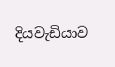දියවැඩියාව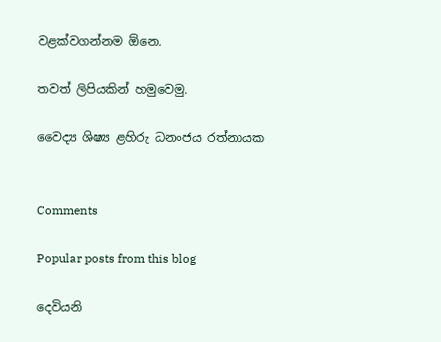වළක්වගන්නම ඕනෙ.

තවත් ලිපියකින් හමුවෙමු.

වෛද්‍ය ශිෂ්‍ය ළහිරු ධනංජය රත්නායක


Comments

Popular posts from this blog

දෙවියනි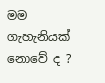මම ගැහැනියක් නොවේ ද ?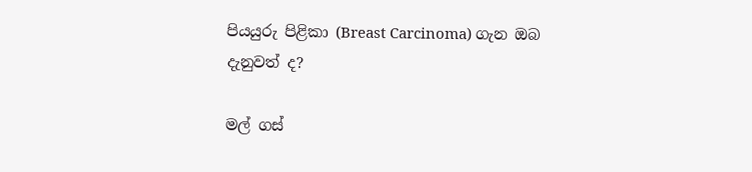පියයුරු පිළිකා (Breast Carcinoma) ගැන ඔබ දැනුවත් ද?

මල් ගස්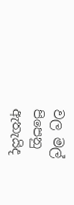වල මල් පිපෙනු ඇතැයිද